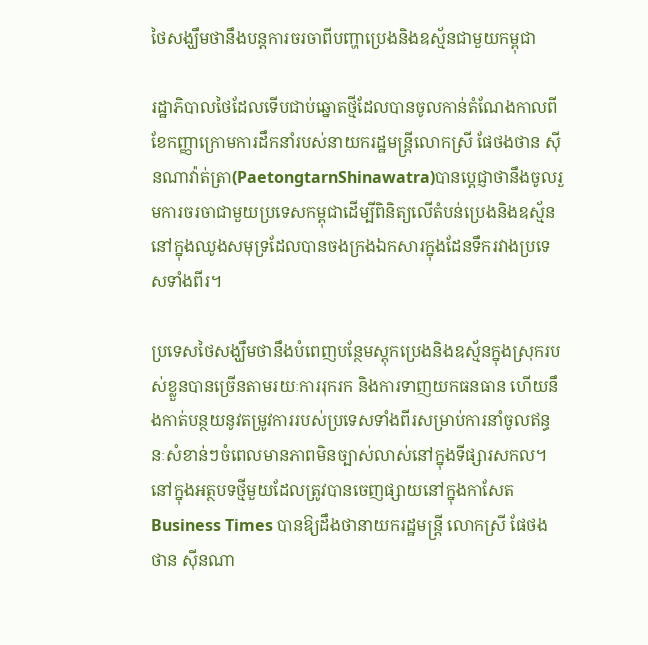ថៃសង្ឃឹមថានឹងបន្តការចរចាពីបញ្ហាប្រេងនិងឧស្ម័នជាមួយកម្ពុជា

រដ្ឋាភិបាលថៃដែលទើបជាប់ឆ្នោតថ្មីដែលបានចូលកាន់តំណែងកាលពីខែកញ្ញាក្រោមការដឹកនាំរបស់នាយករដ្ឋមន្ត្រីលោកស្រី ផែថងថាន ស៊ីនណាវ៉ាត់ត្រា(PaetongtarnShinawatra)បានប្តេជ្ញាថានឹងចូលរួមការចរចាជាមួយប្រទេសកម្ពុជាដើម្បីពិនិត្យលើតំបន់ប្រេងនិងឧស្ម័ននៅក្នុងឈូងសមុទ្រដែលបានចងក្រងឯកសារក្នុងដែនទឹករវាងប្រទេសទាំងពីរ។

ប្រទេសថៃសង្ឃឹមថានឹងបំពេញបន្ថែមស្តុកប្រេងនិងឧស្ម័នក្នុងស្រុករបស់ខ្លួនបានច្រើនតាមរយៈការរុករក និងការទាញយកធនធាន ហើយនឹងកាត់បន្ថយនូវតម្រូវការរបស់ប្រទេសទាំងពីរសម្រាប់ការនាំចូលឥន្ធនៈសំខាន់ៗចំពេលមានភាពមិនច្បាស់លាស់នៅក្នុងទីផ្សារសកល។នៅក្នុងអត្ថបទថ្មីមួយដែលត្រូវបានចេញផ្សាយនៅក្នុងកាសែត Business Times បានឱ្យដឹងថានាយករដ្ឋមន្ត្រី លោកស្រី ផែថងថាន ស៊ីនណា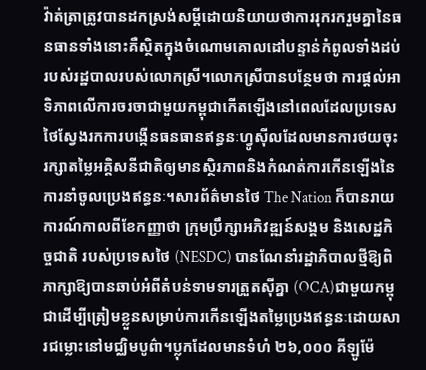វ៉ាត់ត្រាត្រូវបានដកស្រង់សម្តីដោយនិយាយថាការរុករករួមគ្នានៃធនធានទាំងនោះគឺស្ថិតក្នុងចំណោមគោលដៅបន្ទាន់កំពូលទាំងដប់របស់រដ្ឋបាលរបស់លោកស្រី។លោកស្រីបានបន្ថែមថា ការផ្តល់អាទិភាពលើការចរចាជាមួយកម្ពុជាកើតឡើងនៅពេលដែលប្រទេសថៃស្វែងរកការបង្កើនធនធានឥន្ធនៈហ្វូស៊ីលដែលមានការថយចុះ រក្សាតម្លៃអគ្គិសនីជាតិឲ្យមានស្ថិរភាពនិងកំណត់ការកើនឡើងនៃការនាំចូលប្រេងឥន្ធនៈ។សារព័ត៌មានថៃ The Nation ក៏បានរាយការណ៍កាលពីខែកញ្ញាថា ក្រុមប្រឹក្សាអភិវឌ្ឍន៍សង្គម និងសេដ្ឋកិច្ចជាតិ របស់ប្រទេសថៃ (NESDC) បានណែនាំរដ្ឋាភិបាលថ្មីឱ្យពិភាក្សាឱ្យបានឆាប់អំពីតំបន់ទាមទារត្រួតស៊ីគ្នា (OCA)ជាមួយកម្ពុជាដើម្បីត្រៀមខ្លួនសម្រាប់ការកើនឡើងតម្លៃប្រេងឥន្ធនៈដោយសារជម្លោះនៅមជ្ឈិមបូព៌ា។ប្លុកដែលមានទំហំ ២៦,០០០ គីឡូម៉ែ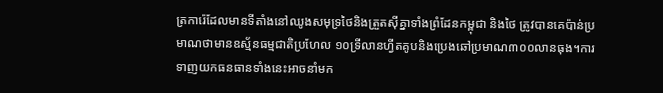ត្រការ៉េដែលមានទីតាំងនៅឈូងសមុទ្រថៃនិងត្រួតស៊ីគ្នាទាំងព្រំដែនកម្ពុជា និងថៃ ត្រូវបានគេប៉ាន់ប្រមាណថាមានឧស្ម័នធម្មជាតិប្រហែល ១០ទ្រីលានហ្វីតគូបនិងប្រេងឆៅប្រមាណ៣០០លានធុង។ការទាញយកធនធានទាំងនេះអាចនាំមក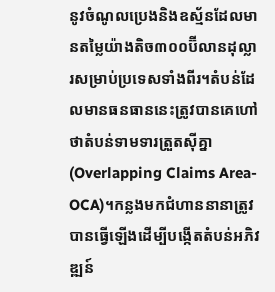នូវចំណូលប្រេងនិងឧស្ម័នដែលមានតម្លៃយ៉ាងតិច៣០០ប៊ីលានដុល្លារសម្រាប់ប្រទេសទាំងពីរ។តំបន់ដែលមានធនធាននេះត្រូវបានគេហៅថាតំបន់ទាមទារត្រួតស៊ីគ្នា (Overlapping Claims Area-OCA)។កន្លងមកជំហាននានាត្រូវបានធ្វើឡើងដើម្បីបង្កើតតំបន់អភិវឌ្ឍន៍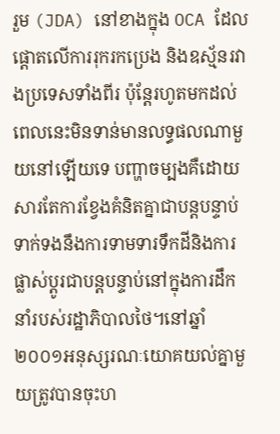រួម (JDA) នៅខាងក្នុង OCA ដែលផ្តោតលើការរុករកប្រេង និងឧស្ម័នរវាងប្រទេសទាំងពីរ ប៉ុន្តែរហូតមកដល់ពេលនេះមិនទាន់មានលទ្ធផលណាមួយនៅឡើយទេ បញ្ហាចម្បងគឺដោយសារតែការខ្វែងគំនិតគ្នាជាបន្តបន្ទាប់ទាក់ទងនឹងការទាមទារទឹកដីនិងការផ្លាស់ប្តូរជាបន្តបន្ទាប់នៅក្នុងការដឹកនាំរបស់រដ្ឋាភិបាលថៃ។នៅឆ្នាំ២០០១អនុស្សរណៈយោគយល់គ្នាមួយត្រូវបានចុះហ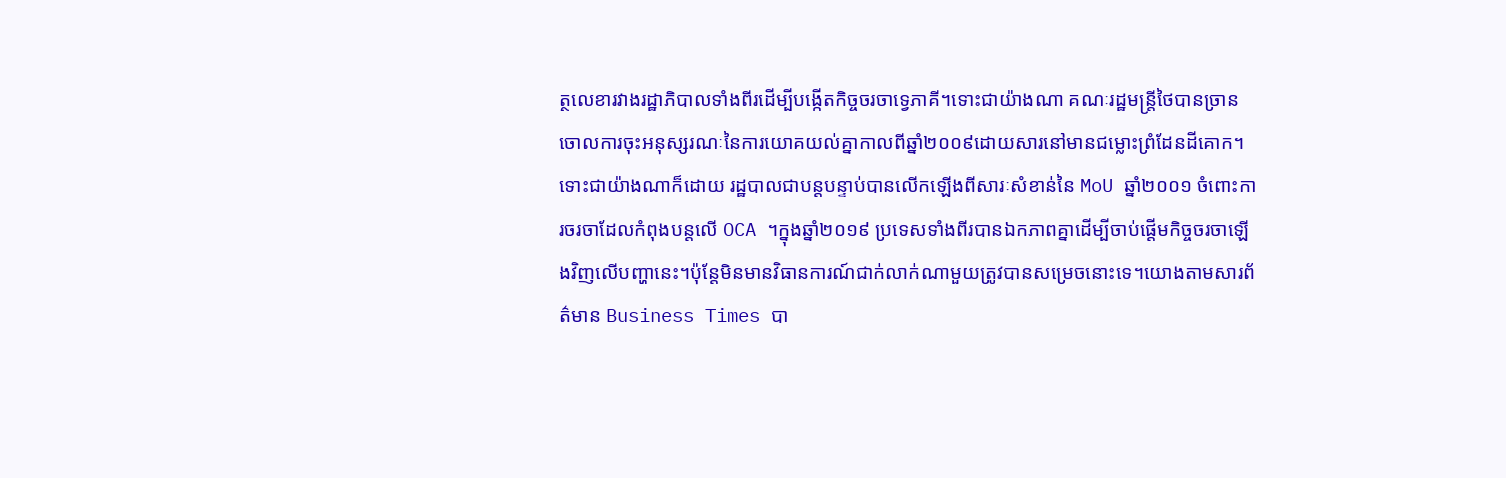ត្ថលេខារវាងរដ្ឋាភិបាលទាំងពីរដើម្បីបង្កើតកិច្ចចរចាទ្វេភាគី។ទោះជាយ៉ាងណា គណៈរដ្ឋមន្ត្រីថៃបានច្រានចោលការចុះអនុស្សរណៈនៃការយោគយល់គ្នាកាលពីឆ្នាំ២០០៩ដោយសារនៅមានជម្លោះព្រំដែនដីគោក។ទោះជាយ៉ាងណាក៏ដោយ រដ្ឋបាលជាបន្តបន្ទាប់បានលើកឡើងពីសារៈសំខាន់នៃ MoU ឆ្នាំ២០០១ ចំពោះការចរចាដែលកំពុងបន្តលើ OCA ។ក្នុងឆ្នាំ២០១៩ ប្រទេសទាំងពីរបានឯកភាពគ្នាដើម្បីចាប់ផ្តើមកិច្ចចរចាឡើងវិញលើបញ្ហានេះ។ប៉ុន្តែមិនមានវិធានការណ៍ជាក់លាក់ណាមួយត្រូវបានសម្រេចនោះទេ។យោងតាមសារព័ត៌មាន Business Times បា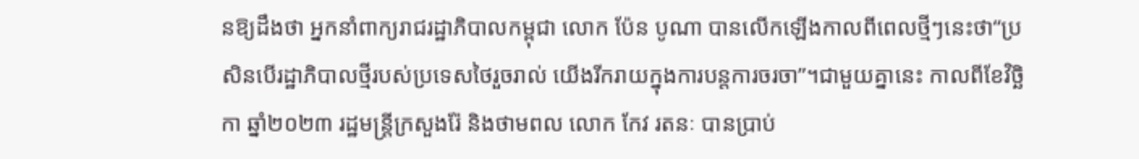នឱ្យដឹងថា អ្នកនាំពាក្យរាជរដ្ឋាភិបាលកម្ពុជា លោក ប៉ែន បូណា បានលើកឡើងកាលពីពេលថ្មីៗនេះថា“ប្រសិនបើរដ្ឋាភិបាលថ្មីរបស់ប្រទេសថៃរួចរាល់ យើងរីករាយក្នុងការបន្តការចរចា”។ជាមួយគ្នានេះ កាលពីខែវិច្ឆិកា ឆ្នាំ២០២៣ រដ្ឋមន្ត្រីក្រសួងរ៉ែ និងថាមពល លោក កែវ រតនៈ បានប្រាប់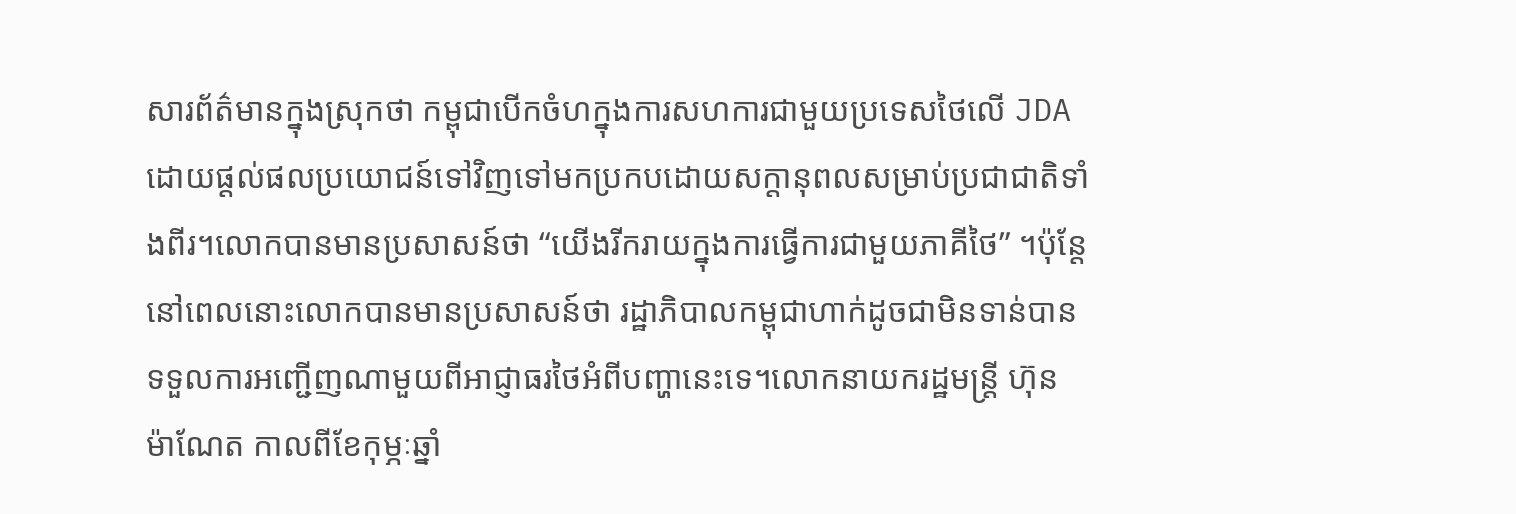សារព័ត៌មានក្នុងស្រុកថា កម្ពុជាបើកចំហក្នុងការសហការជាមួយប្រទេសថៃលើ JDA ដោយផ្តល់ផលប្រយោជន៍ទៅវិញទៅមកប្រកបដោយសក្តានុពលសម្រាប់ប្រជាជាតិទាំងពីរ។លោកបានមានប្រសាសន៍ថា “យើងរីករាយក្នុងការធ្វើការជាមួយភាគីថៃ” ។ប៉ុន្តែនៅពេលនោះលោកបានមានប្រសាសន៍ថា រដ្ឋាភិបាលកម្ពុជាហាក់ដូចជាមិនទាន់បានទទួលការអញ្ជើញណាមួយពីអាជ្ញាធរថៃអំពីបញ្ហានេះទេ។លោកនាយករដ្ឋមន្ត្រី ហ៊ុន ម៉ាណែត កាលពីខែកុម្ភៈឆ្នាំ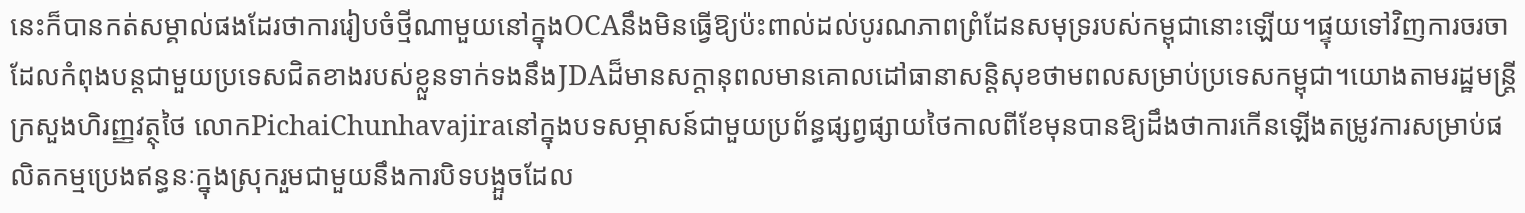នេះក៏បានកត់សម្គាល់ផងដែរថាការរៀបចំថ្មីណាមួយនៅក្នុងOCAនឹងមិនធ្វើឱ្យប៉ះពាល់ដល់បូរណភាពព្រំដែនសមុទ្ររបស់កម្ពុជានោះឡើយ។ផ្ទុយទៅវិញការចរចាដែលកំពុងបន្តជាមួយប្រទេសជិតខាងរបស់ខ្លួនទាក់ទងនឹងJDAដ៏មានសក្តានុពលមានគោលដៅធានាសន្តិសុខថាមពលសម្រាប់ប្រទេសកម្ពុជា។យោងតាមរដ្ឋមន្ត្រីក្រសួងហិរញ្ញវត្ថុថៃ លោកPichaiChunhavajiraនៅក្នុងបទសម្ភាសន៍ជាមួយប្រព័ន្ធផ្សព្វផ្សាយថៃកាលពីខែមុនបានឱ្យដឹងថាការកើនឡើងតម្រូវការសម្រាប់ផលិតកម្មប្រេងឥន្ធនៈក្នុងស្រុករួមជាមួយនឹងការបិទបង្អួចដែល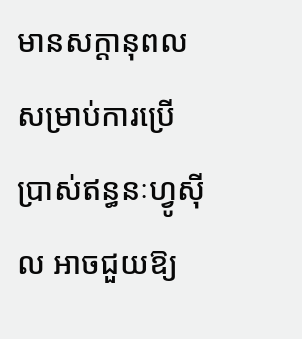មានសក្តានុពលសម្រាប់ការប្រើប្រាស់ឥន្ធនៈហ្វូស៊ីល អាចជួយឱ្យ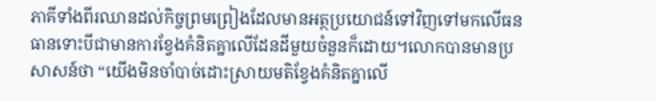ភាគីទាំងពីរឈានដល់កិច្ចព្រមព្រៀងដែលមានអត្ថប្រយោជន៍ទៅវិញទៅមកលើធនធានទោះបីជាមានការខ្វែងគំនិតគ្នាលើដែនដីមួយចំនួនក៏ដោយ។លោកបានមានប្រសាសន៍ថា “យើងមិនចាំបាច់ដោះស្រាយមតិខ្វែងគំនិតគ្នាលើ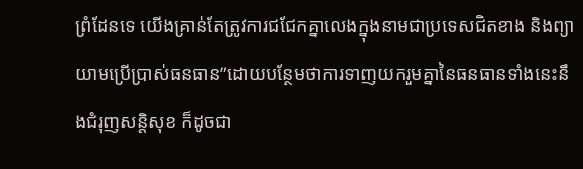ព្រំដែនទេ យើងគ្រាន់តែត្រូវការជជែកគ្នាលេងក្នុងនាមជាប្រទេសជិតខាង និងព្យាយាមប្រើប្រាស់ធនធាន”ដោយបន្ថែមថាការទាញយករួមគ្នានៃធនធានទាំងនេះនឹងជំរុញសន្តិសុខ ក៏ដូចជា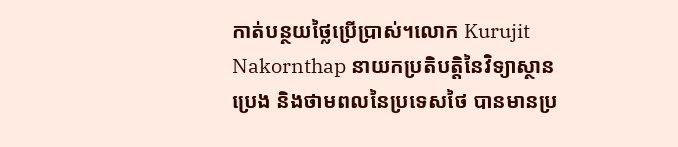កាត់បន្ថយថ្លៃប្រើប្រាស់។លោក Kurujit Nakornthap នាយកប្រតិបត្តិនៃវិទ្យាស្ថានប្រេង និងថាមពលនៃប្រទេសថៃ បានមានប្រ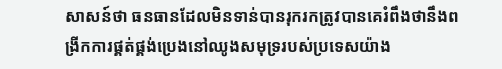សាសន៍ថា ធនធានដែលមិនទាន់បានរុករកត្រូវបានគេរំពឹងថានឹងពង្រីកការផ្គត់ផ្គង់ប្រេងនៅឈូងសមុទ្ររបស់ប្រទេសយ៉ាង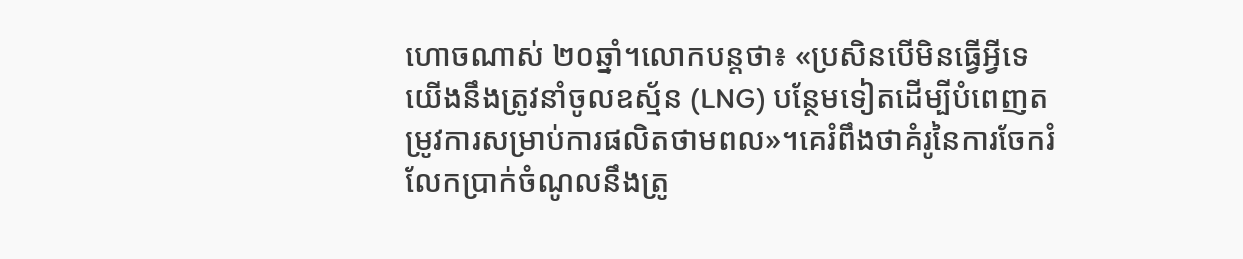ហោចណាស់ ២០ឆ្នាំ។លោកបន្តថា៖ «ប្រសិនបើមិនធ្វើអ្វីទេ យើងនឹងត្រូវនាំចូលឧស្ម័ន (LNG) បន្ថែមទៀតដើម្បីបំពេញតម្រូវការសម្រាប់ការផលិតថាមពល»។គេរំពឹងថាគំរូនៃការចែករំលែកប្រាក់ចំណូលនឹងត្រូ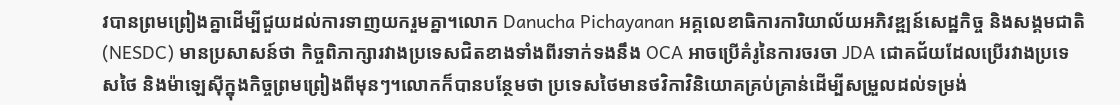វបានព្រមព្រៀងគ្នាដើម្បីជួយដល់ការទាញយករួមគ្នា។លោក Danucha Pichayanan អគ្គលេខាធិការការិយាល័យអភិវឌ្ឍន៍សេដ្ឋកិច្ច និងសង្គមជាតិ(NESDC) មានប្រសាសន៍ថា កិច្ចពិភាក្សារវាងប្រទេសជិតខាងទាំងពីរទាក់ទងនឹង OCA អាចប្រើគំរូនៃការចរចា JDA ជោគជ័យដែលប្រើរវាងប្រទេសថៃ និងម៉ាឡេស៊ីក្នុងកិច្ចព្រមព្រៀងពីមុនៗ។លោកក៏បានបន្ថែមថា ប្រទេសថៃមានថវិកាវិនិយោគគ្រប់គ្រាន់ដើម្បីសម្រួលដល់ទម្រង់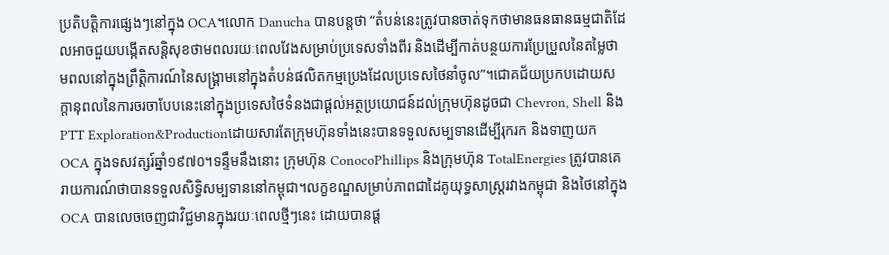ប្រតិបត្តិការផ្សេងៗនៅក្នុង OCA។លោក Danucha បានបន្តថា “តំបន់នេះត្រូវបានចាត់ទុកថាមានធនធានធម្មជាតិដែលអាចជួយបង្កើតសន្តិសុខថាមពលរយៈពេលវែងសម្រាប់ប្រទេសទាំងពីរ និងដើម្បីកាត់បន្ថយការប្រែប្រួលនៃតម្លៃថាមពលនៅក្នុងព្រឹត្តិការណ៍នៃសង្រ្គាមនៅក្នុងតំបន់ផលិតកម្មប្រេងដែលប្រទេសថៃនាំចូល”។ជោគជ័យប្រកបដោយសក្តានុពលនៃការចរចាបែបនេះនៅក្នុងប្រទេសថៃទំនងជាផ្តល់អត្ថប្រយោជន៍ដល់ក្រុមហ៊ុនដូចជា Chevron, Shell និង PTT Exploration&Productionដោយសារតែក្រុមហ៊ុនទាំងនេះបានទទួលសម្បទានដើម្បីរុករក និងទាញយក OCA ក្នុងទសវត្សរ៍ឆ្នាំ១៩៧០។ទន្ទឹមនឹងនោះ ក្រុមហ៊ុន ConocoPhillips និងក្រុមហ៊ុន TotalEnergies ត្រូវបានគេរាយការណ៍ថាបានទទួលសិទ្ធិសម្បទាននៅកម្ពុជា។លក្ខខណ្ឌសម្រាប់ភាពជាដៃគូយុទ្ធសាស្ត្ររវាងកម្ពុជា និងថៃនៅក្នុង OCA បានលេចចេញជាវិជ្ជមានក្នុងរយៈពេលថ្មីៗនេះ ដោយបានផ្ត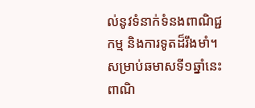ល់នូវទំនាក់ទំនងពាណិជ្ជកម្ម និងការទូតដ៏រឹងមាំ។សម្រាប់ឆមាសទី១ឆ្នាំនេះ ពាណិ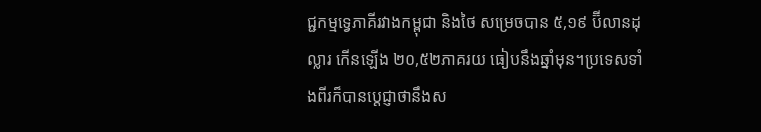ជ្ជកម្មទ្វេភាគីរវាងកម្ពុជា និងថៃ សម្រេចបាន ៥,១៩ ប៊ីលានដុល្លារ កើនឡើង ២០,៥២ភាគរយ ធៀបនឹងឆ្នាំមុន។ប្រទេសទាំងពីរក៏បានប្តេជ្ញាថានឹងស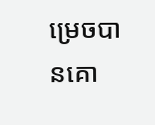ម្រេចបានគោ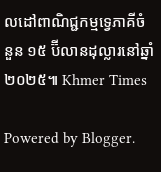លដៅពាណិជ្ជកម្មទ្វេភាគីចំនួន ១៥ ប៊ីលានដុល្លារនៅឆ្នាំ ២០២៥៕ Khmer Times

Powered by Blogger.